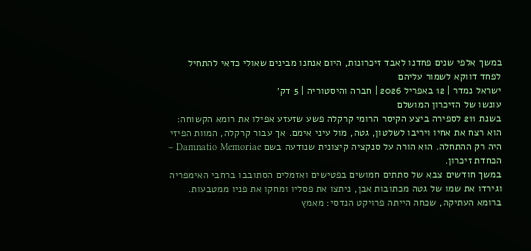במשך אלפי שנים פחדנו לאבד זיכרונות, היום אנחנו מבינים שאולי כדאי להתחיל לפחד דווקא לשמור עליהם
ישראל נמדר | 12 באפריל 2026 | חברה והיסטוריה | 5 דק׳
עונשו של הזיכרון המושלם
בשנת 211 לספירה ביצע הקיסר הרומי קרקלה פשע שזעזע אפילו את רומא הקשוחה: הוא רצח את אחיו ויריבו לשלטון, גטה, מול עיני אימם. אך עבור קרקלה, המוות הפיזי היה רק ההתחלה. הוא הורה על סנקציה קיצונית שנודעה בשם Damnatio Memoriae – הכחדת זיכרון.
במשך חודשים צבא של סתתים חמושים בפטישים ואזמלים הסתובבו ברחבי האימפריה וגירדו את שמו של גטה מכתובות אבן, ניתצו את פסליו ומחקו את פניו ממטבעות.
ברומא העתיקה, שכחה הייתה פרויקט הנדסי: מאמץ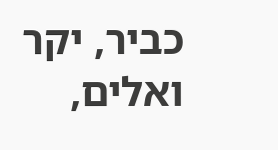כביר, יקר ואלים,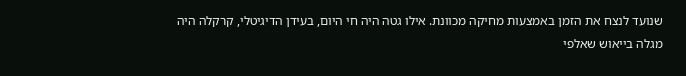שנועד לנצח את הזמן באמצעות מחיקה מכוונת. אילו גטה היה חי היום, בעידן הדיגיטלי, קרקלה היה מגלה בייאוש שאלפי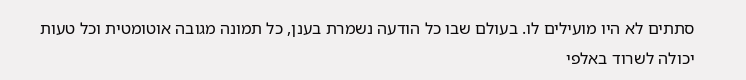סתתים לא היו מועילים לו. בעולם שבו כל הודעה נשמרת בענן, כל תמונה מגובה אוטומטית וכל טעות יכולה לשרוד באלפי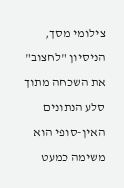צילומי מסך, הניסיון "לחצוב" את השכחה מתוך סלע הנתונים האין-סופי הוא משימה כמעט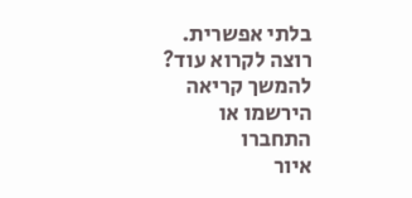בלתי אפשרית.
רוצה לקרוא עוד?
להמשך קריאה הירשמו או התחברו
איור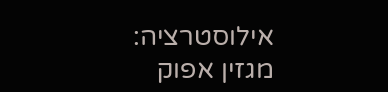אילוסטרציה: מגזין אפוק